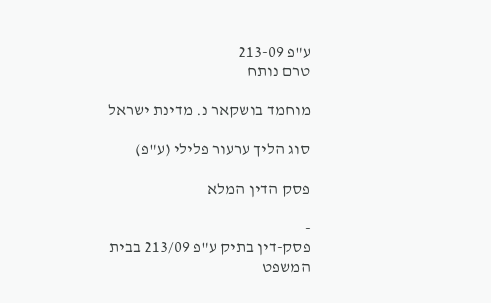ע"פ 213-09
טרם נותח

מוחמד בושקאר נ. מדינת ישראל

סוג הליך ערעור פלילי (ע"פ)

פסק הדין המלא

-
פסק-דין בתיק ע"פ 213/09 בבית המשפט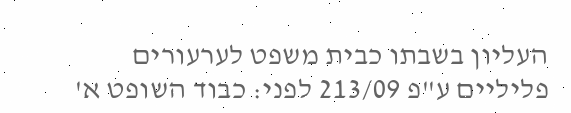העליון בשבתו כבית משפט לערעורים פליליים ע"פ 213/09 לפני: כבוד השופט א'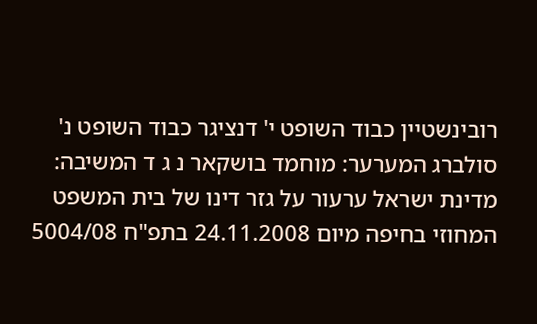רובינשטיין כבוד השופט י' דנציגר כבוד השופט נ' סולברג המערער: מוחמד בושקאר נ ג ד המשיבה: מדינת ישראל ערעור על גזר דינו של בית המשפט המחוזי בחיפה מיום 24.11.2008 בתפ"ח 5004/08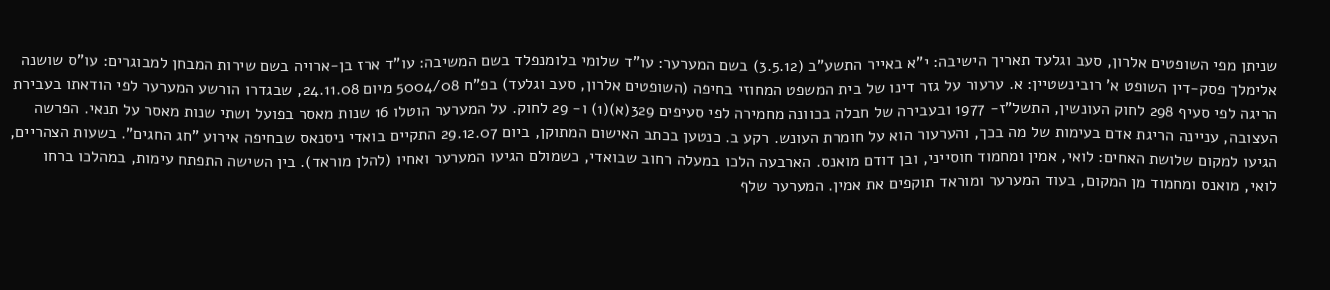שניתן מפי השופטים אלרון, סעב וגלעד תאריך הישיבה: י"א באייר התשע"ב (3.5.12) בשם המערער: עו"ד שלומי בלומנפלד בשם המשיבה: עו"ד ארז בן-ארויה בשם שירות המבחן למבוגרים: עו"ס שושנה אלימלך פסק-דין השופט א' רובינשטיין: א. ערעור על גזר דינו של בית המשפט המחוזי בחיפה (השופטים אלרון, סעב וגלעד) בפ"ח 5004/08 מיום 24.11.08, שבגדרו הורשע המערער לפי הודאתו בעבירת הריגה לפי סעיף 298 לחוק העונשין, התשל"ז- 1977 ובעבירה של חבלה בכוונה מחמירה לפי סעיפים 329(א)(1) ו- 29 לחוק. על המערער הוטלו 16 שנות מאסר בפועל ושתי שנות מאסר על תנאי. הפרשה העצובה, עניינה הריגת אדם בעימות של מה בכך, והערעור הוא על חומרת העונש. רקע ב. כנטען בכתב האישום המתוקן, ביום 29.12.07 התקיים בואדי ניסנאס שבחיפה אירוע "חג החגים". בשעות הצהריים, הגיעו למקום שלושת האחים: לואי, אמין ומחמוד חוסייני, ובן דודם מואנס. הארבעה הלכו במעלה רחוב שבואדי, כשמולם הגיעו המערער ואחיו (להלן מוראד). בין השישה התפתח עימות, במהלכו ברחו לואי, מואנס ומחמוד מן המקום, בעוד המערער ומוראד תוקפים את אמין. המערער שלף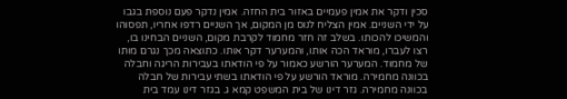סכין ודקר את אמין פעמיים באזור בית החזה. אמין נדקר פעם נוספת בגבו על ידי השניים. אמין הצליח לנוס מן המקום, אך השניים רדפו אחריו, תפסוהו והמשיכו להכותו. בשלב זה חזר מחמוד לקרבת מקום, השניים הבחינו בו, רצו לעברו, מוראד הכה אותו, והמערער דקר אותו. כתוצאה מכך נגרם מותו של מחמוד. המערער הורשע כאמור על פי הודאתו בעבירות הריגה וחבלה בכוונה מחמירה. מוראד הורשע על פי הודאתו בשתי עבירות של חבלה בכוונה מחמירה. גזר דינו של בית המשפט קמא ג. בגזר דינו עמד בית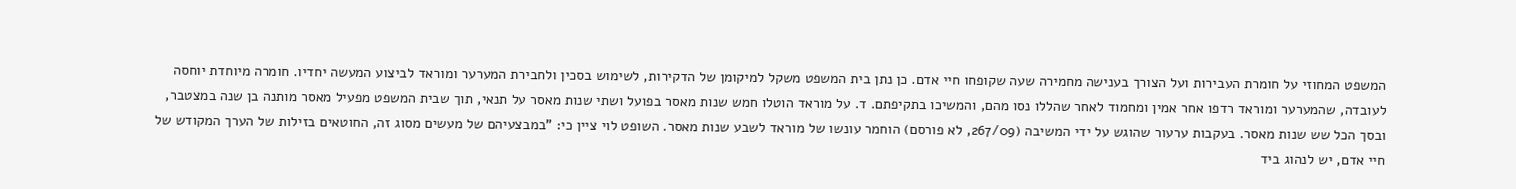המשפט המחוזי על חומרת העבירות ועל הצורך בענישה מחמירה שעה שקופחו חיי אדם. כן נתן בית המשפט משקל למיקומן של הדקירות, לשימוש בסכין ולחבירת המערער ומוראד לביצוע המעשה יחדיו. חומרה מיוחדת יוחסה לעובדה, שהמערער ומוראד רדפו אחר אמין ומחמוד לאחר שהללו נסו מהם, והמשיכו בתקיפתם. ד. על מוראד הוטלו חמש שנות מאסר בפועל ושתי שנות מאסר על תנאי, תוך שבית המשפט מפעיל מאסר מותנה בן שנה במצטבר, ובסך הכל שש שנות מאסר. בעקבות ערעור שהוגש על ידי המשיבה (267/09, לא פורסם) הוחמר עונשו של מוראד לשבע שנות מאסר. השופט לוי ציין כי: "במבצעיהם של מעשים מסוג זה, החוטאים בזילות של הערך המקודש של חיי אדם, יש לנהוג ביד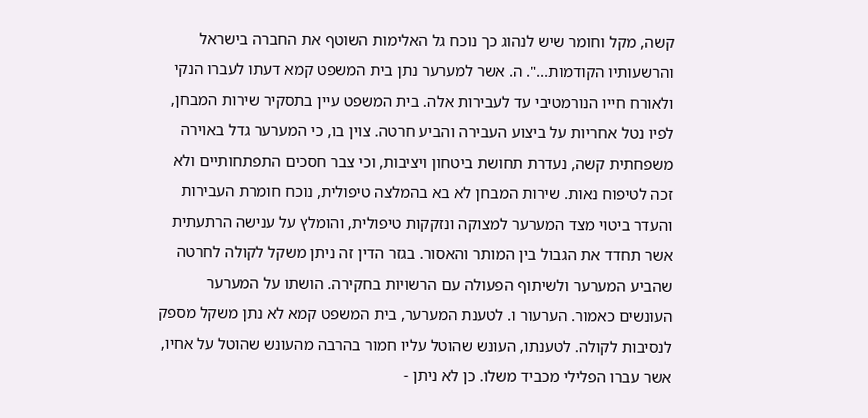קשה, מקל וחומר שיש לנהוג כך נוכח גל האלימות השוטף את החברה בישראל והרשעותיו הקודמות...". ה. אשר למערער נתן בית המשפט קמא דעתו לעברו הנקי ולאורח חייו הנורמטיבי עד לעבירות אלה. בית המשפט עיין בתסקיר שירות המבחן, לפיו נטל אחריות על ביצוע העבירה והביע חרטה. צוין בו, כי המערער גדל באוירה משפחתית קשה, נעדרת תחושת ביטחון ויציבות, וכי צבר חסכים התפתחותיים ולא זכה לטיפוח נאות. שירות המבחן לא בא בהמלצה טיפולית, נוכח חומרת העבירות והעדר ביטוי מצד המערער למצוקה ונזקקות טיפולית, והומלץ על ענישה הרתעתית אשר תחדד את הגבול בין המותר והאסור. בגזר הדין זה ניתן משקל לקולה לחרטה שהביע המערער ולשיתוף הפעולה עם הרשויות בחקירה. הושתו על המערער העונשים כאמור. הערעור ו. לטענת המערער, בית המשפט קמא לא נתן משקל מספק לנסיבות לקולה. לטענתו, העונש שהוטל עליו חמור בהרבה מהעונש שהוטל על אחיו, אשר עברו הפלילי מכביד משלו. כן לא ניתן -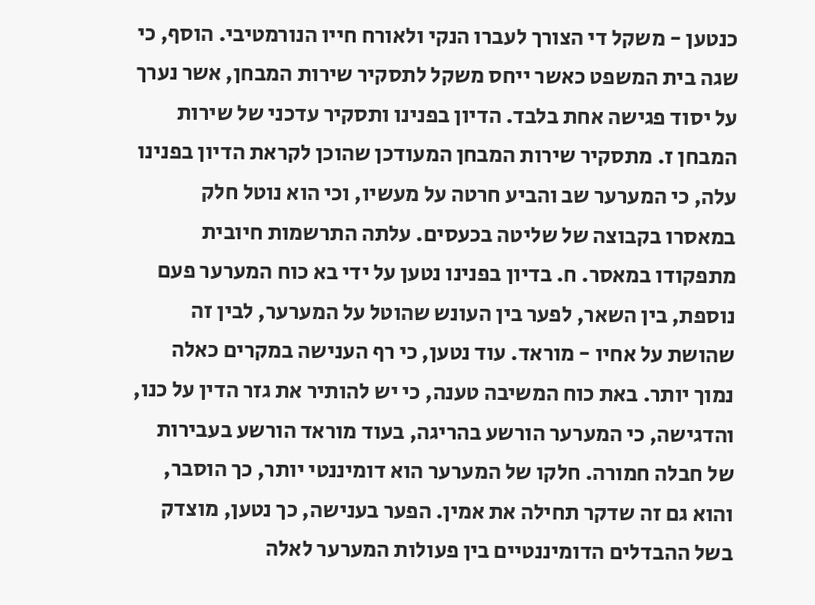כנטען - משקל די הצורך לעברו הנקי ולאורח חייו הנורמטיבי. הוסף, כי שגה בית המשפט כאשר ייחס משקל לתסקיר שירות המבחן, אשר נערך על יסוד פגישה אחת בלבד. הדיון בפנינו ותסקיר עדכני של שירות המבחן ז. מתסקיר שירות המבחן המעודכן שהוכן לקראת הדיון בפנינו עלה, כי המערער שב והביע חרטה על מעשיו, וכי הוא נוטל חלק במאסרו בקבוצה של שליטה בכעסים. עלתה התרשמות חיובית מתפקודו במאסר. ח. בדיון בפנינו נטען על ידי בא כוח המערער פעם נוספת, בין השאר, לפער בין העונש שהוטל על המערער, לבין זה שהושת על אחיו - מוראד. עוד נטען, כי רף הענישה במקרים כאלה נמוך יותר. באת כוח המשיבה טענה, כי יש להותיר את גזר הדין על כנו, והדגישה, כי המערער הורשע בהריגה, בעוד מוראד הורשע בעבירות של חבלה חמורה. חלקו של המערער הוא דומיננטי יותר, כך הוסבר, והוא גם זה שדקר תחילה את אמין. הפער בענישה, כך נטען, מוצדק בשל ההבדלים הדומיננטיים בין פעולות המערער לאלה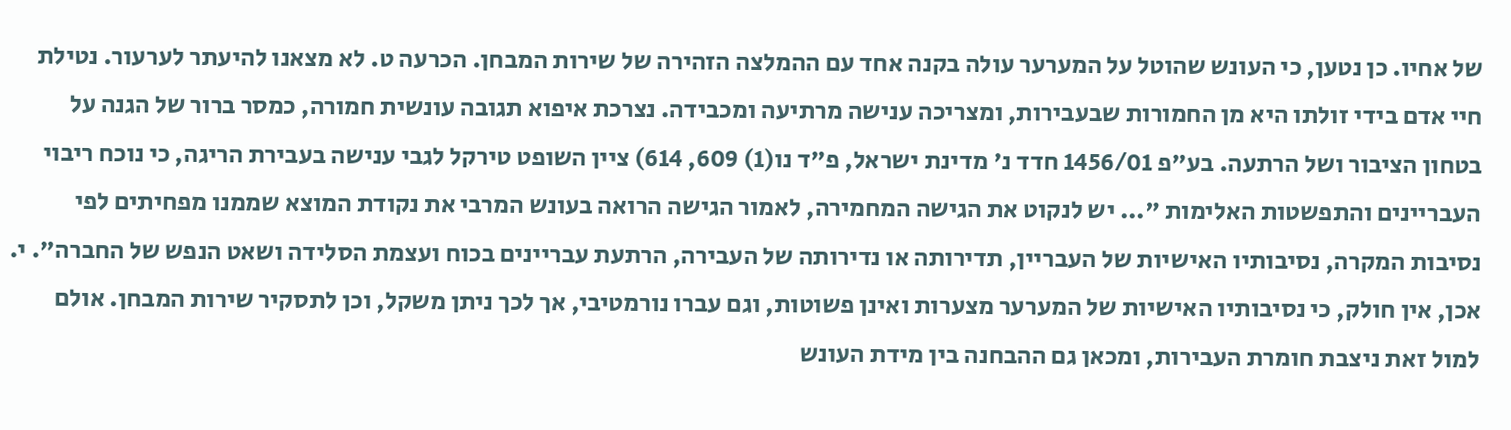של אחיו. כן נטען, כי העונש שהוטל על המערער עולה בקנה אחד עם ההמלצה הזהירה של שירות המבחן. הכרעה ט. לא מצאנו להיעתר לערעור. נטילת חיי אדם בידי זולתו היא מן החמורות שבעבירות, ומצריכה ענישה מרתיעה ומכבידה. נצרכת איפוא תגובה עונשית חמורה, כמסר ברור של הגנה על בטחון הציבור ושל הרתעה. בע"פ 1456/01 חדד נ' מדינת ישראל, פ"ד נו(1) 609, 614) ציין השופט טירקל לגבי ענישה בעבירת הריגה, כי נוכח ריבוי העבריינים והתפשטות האלימות "... יש לנקוט את הגישה המחמירה, לאמור הגישה הרואה בעונש המרבי את נקודת המוצא שממנו מפחיתים לפי נסיבות המקרה, נסיבותיו האישיות של העבריין, תדירותה או נדירותה של העבירה, הרתעת עבריינים בכוח ועצמת הסלידה ושאט הנפש של החברה". י. אכן, אין חולק, כי נסיבותיו האישיות של המערער מצערות ואינן פשוטות, וגם עברו נורמטיבי, אך לכך ניתן משקל, וכן לתסקיר שירות המבחן. אולם למול זאת ניצבת חומרת העבירות, ומכאן גם ההבחנה בין מידת העונש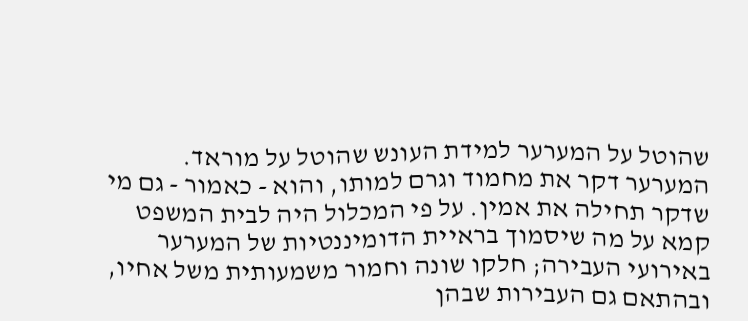שהוטל על המערער למידת העונש שהוטל על מוראד. המערער דקר את מחמוד וגרם למותו, והוא - כאמור - גם מי שדקר תחילה את אמין. על פי המכלול היה לבית המשפט קמא על מה שיסמוך בראיית הדומיננטיות של המערער באירועי העבירה; חלקו שונה וחמור משמעותית משל אחיו, ובהתאם גם העבירות שבהן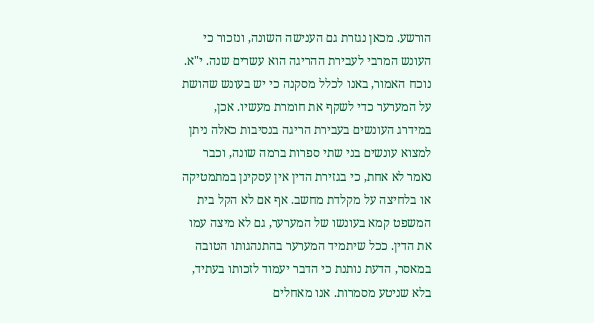הורשע. מכאן נגזרת גם הענישה השונה, ונזכור כי העונש המרבי לעבירת ההריגה הוא עשרים שנה. י"א. נוכח האמור, באנו לכלל מסקנה כי יש בעונש שהושת על המערער כדי לשקף את חומרת מעשיו. אכן, במידרג העונשים בעבירת הריגה בנסיבות כאלה ניתן למצוא עונשים בני שתי ספרות ברמה שונה, וכבר נאמר לא אחת, כי בגזירת הדין אין עסקינן במתמטיקה או בלחיצה על מקלדת מחשב. אף אם לא הקל בית המשפט קמא בעונשו של המערער, גם לא מיצה עמו את הדין. ככל שיתמיד המערער בהתנהגותו הטובה במאסר, הדעת נותנת כי הדבר יעמוד לזכותו בעתיד, בלא שניטע מסמרות. אנו מאחלים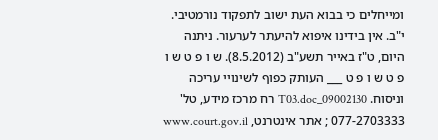ומייחלים כי בבוא העת ישוב לתפקוד נורמטיבי. י"ב. אין בידינו איפוא להיעתר לערעור. ניתנה היום, ט"ז באייר תשע"ב (8.5.2012). ש ו פ ט ש ו פ ט ש ו פ ט ___ העותק כפוף לשינויי עריכה וניסוח. 09002130_T03.doc רח מרכז מידע, טל' 077-2703333 ; אתר אינטרנט, www.court.gov.il